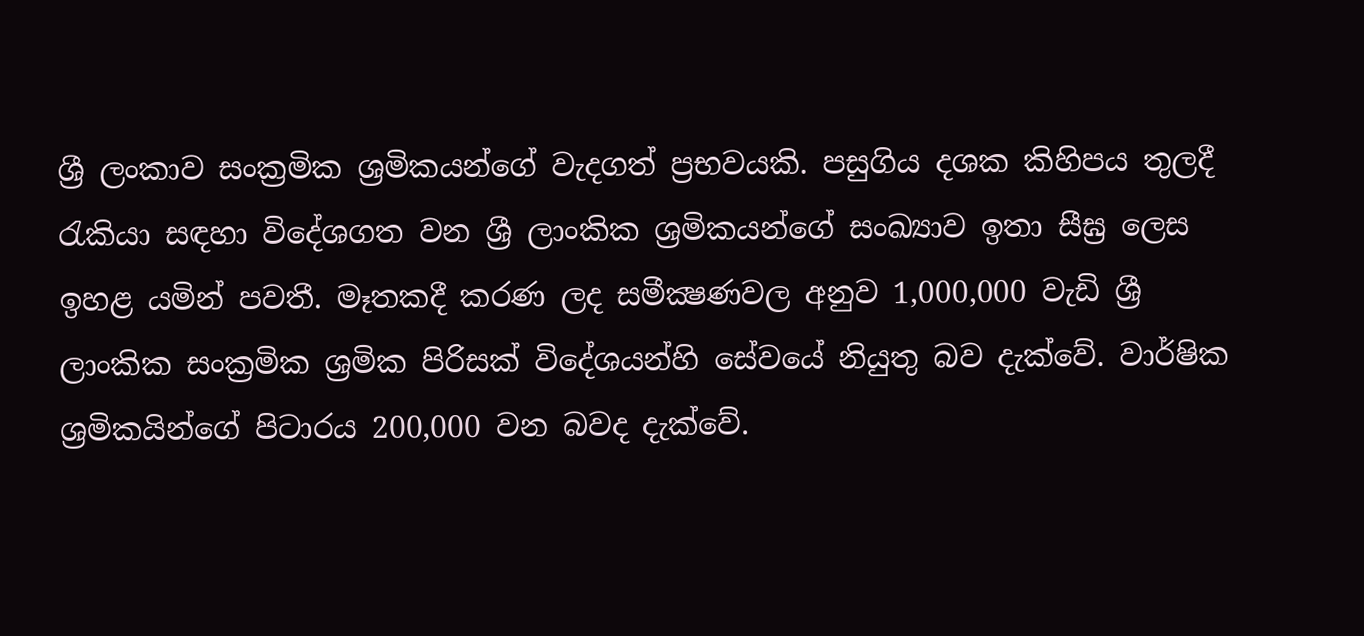ශ්‍රී ලංකාව සංක්‍රමික ශ්‍රමිකයන්ගේ වැදගත් ප්‍රභවයකි. පසුගිය දශක කිහිපය තුලදී රැකියා සඳහා විදේශගත වන ශ්‍රී ලාංකික ශ්‍රමිකයන්ගේ සංඛ්‍යාව ඉතා සීඝ්‍ර ලෙස ඉහළ යමින් පවතී. මෑතකදී කරණ ලද සමීක්‍ෂණවල අනුව 1,000,000 වැඩි ශ්‍රී ලාංකික සංක්‍රමික ශ්‍රමික පිරිසක් විදේශයන්හි සේවයේ නියුතු බව දැක්වේ. වාර්ෂික ශ්‍රමිකයින්ගේ පිටාරය 200,000 වන බවද දැක්වේ.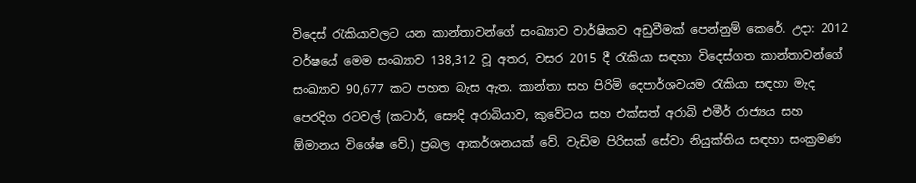විදෙස් රැකියාවලට යන කාන්තාවන්ගේ සංඛ්‍යාව වාර්ෂිකව අඩුවීමක් පෙන්නුම් කෙරේ. උදා: 2012 වර්ෂයේ මෙම සංඛ්‍යාව 138,312 වූ අතර, වසර 2015 දී රැකියා සඳහා විදෙස්ගත කාන්තාවන්ගේ සංඛ්‍යාව 90,677 කට පහත බැස ඇත. කාන්තා සහ පිරිමි දෙපාර්ශවයම රැකියා සඳහා මැද පෙරදිග රටවල් (කටාර්, සෞදි අරාබියාව, කුවේටය සහ එක්සත් අරාබි එමීර් රාජ්‍යය සහ ඕමානය විශේෂ වේ.) ප්‍රබල ආකර්ශනයක් වේ. වැඩිම පිරිසක් සේවා නියුක්තිය සඳහා සංක්‍රමණ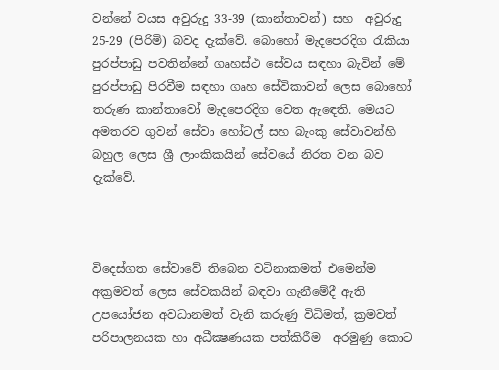වන්නේ වයස අවුරුදු 33-39 (කාන්තාවන්) සහ  අවුරුදු 25-29 (පිරිමි) බවද දැක්වේ. බොහෝ මැදපෙරදිග රැකියා පුරප්පාඩු පවතින්නේ ගෘහස්ථ සේවය සඳහා බැවින් මේ පුරප්පාඩු පිරවීම සඳහා ගෘහ සේවිකාවන් ලෙස බොහෝ තරුණ කාන්තාවෝ මැදපෙරදිග වෙත ඇඳෙති. මෙයට අමතරව ගුවන් සේවා හෝටල් සහ බැංකු සේවාවන්හි බහුල ලෙස ශ්‍රී ලාංකිකයින් සේවයේ නිරත වන බව දැක්වේ.



විදෙස්ගත සේවාවේ තිබෙන වටිනාකමත් එමෙන්ම අක්‍රමවත් ලෙස සේවකයින් බඳවා ගැනීමේදී ඇති උපයෝජන අවධානමත් වැනි කරුණු විධිමත්, ක්‍රමවත් පරිපාලනයක හා අධීක්‍ෂණයක පත්කිරීම  අරමුණු කොට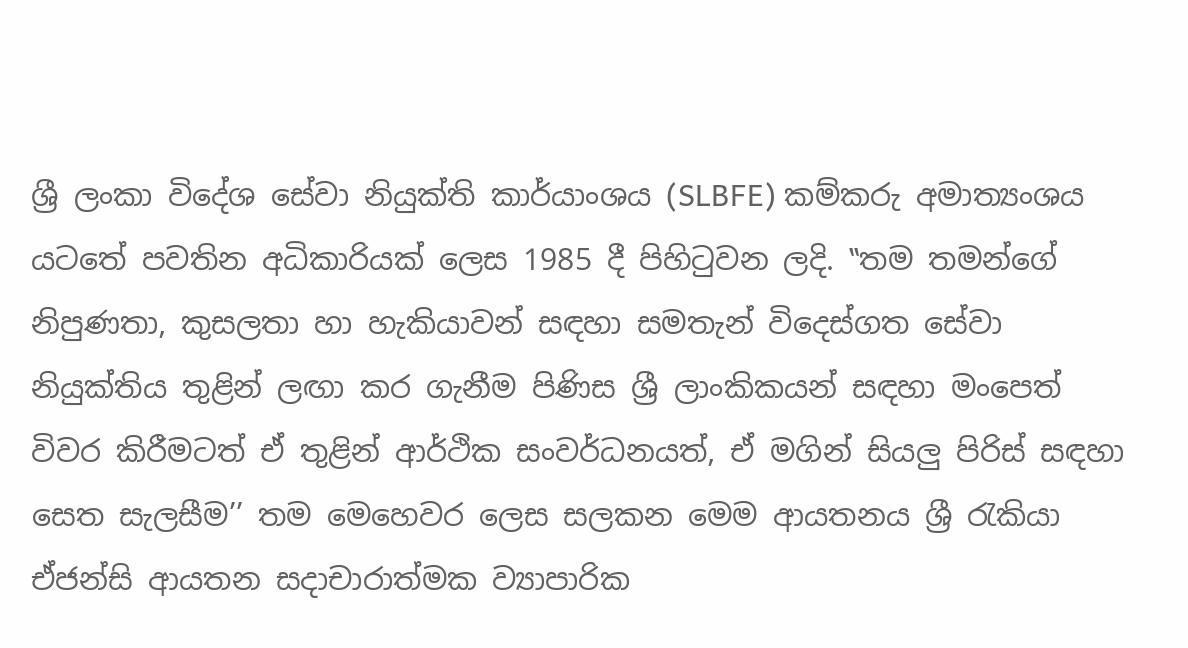ශ්‍රී ලංකා විදේශ සේවා නියුක්ති කාර්යාංශය (SLBFE) කම්කරු අමාත්‍යංශය යටතේ පවතින අධිකාරියක් ලෙස 1985 දී පිහිටුවන ලදි. ‛‛තම තමන්ගේ නිපුණතා, කුසලතා හා හැකියාවන් සඳහා සමතැන් විදෙස්ගත සේවා නියුක්තිය තුළින් ලඟා කර ගැනීම පිණිස ශ්‍රී ලාංකිකයන් සඳහා මංපෙත් විවර කිරීමටත් ඒ තුළින් ආර්ථික සංවර්ධනයත්, ඒ මගින් සියලු පිරිස් සඳහා සෙත සැලසීම’’ තම මෙහෙවර ලෙස සලකන මෙම ආයතනය ශ්‍රී රැකියා ඒජන්සි ආයතන සදාචාරාත්මක ව්‍යාපාරික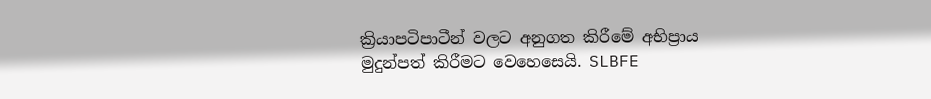ක්‍රියාපටිපාටීන් වලට අනුගත කිරීමේ අභිප්‍රාය මුදුන්පත් කිරීමට වෙහෙසෙයි. SLBFE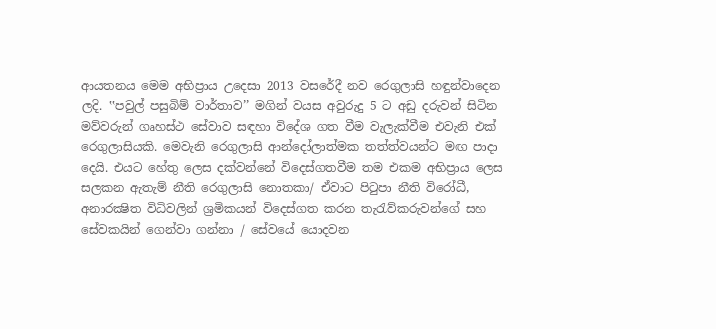ආයතනය මෙම අභිප්‍රාය උදෙසා 2013 වසරේදී නව රෙගුලාසි හඳුන්වාදෙන ලදි. ‛‛පවුල් පසුබිම් වාර්තාව’’ මගින් වයස අවුරුදු 5 ට අඩු දරුවන් සිටින මව්වරුන් ගෘහස්ථ සේවාව සඳහා විදේශ ගත වීම වැලැක්වීම එවැනි එක් රෙගුලාසියකි. මෙවැනි රෙගුලාසි ආන්දෝලාත්මක තත්ත්වයන්ට මඟ පාදා දෙයි. එයට හේතු ලෙස දක්වන්නේ විදෙස්ගතවීම තම එකම අභිප්‍රාය ලෙස සලකන ඇතැම් නීති රෙගුලාසි නොතකා/ ඒවාට පිටුපා නීති විරෝධී, අනාරක්‍ෂිත විධිවලින් ශ්‍රමිකයන් විදෙස්ගත කරන තැරැව්කරුවන්ගේ සහ සේවකයින් ගෙන්වා ගන්නා / සේවයේ යොදවන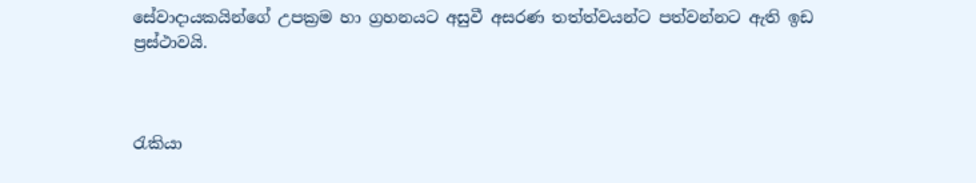සේවාදායකයින්ගේ උපක්‍රම හා ග්‍රහනයට අසුවී අසරණ තත්ත්වයන්ට පත්වන්නට ඇති ඉඩ ප්‍රස්ථාවයි.



රැකියා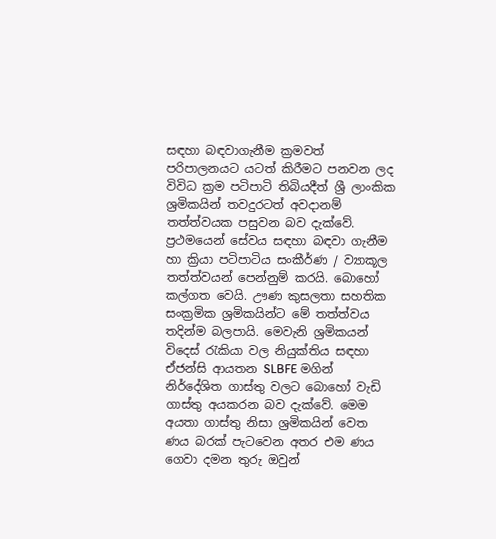සඳහා බඳවාගැනීම ක්‍රමවත් පරිපාලනයට යටත් කිරීමට පනවන ලද විවිධ ක්‍රම පටිපාටි තිබියදීත් ශ්‍රී ලාංකික ශ්‍රමිකයින් තවදුරටත් අවදානම් තත්ත්වයක පසුවන බව දැක්වේ. ප්‍රථමයෙන් සේවය සඳහා බඳවා ගැනීම හා ක්‍රියා පටිපාටිය සංකීර්ණ / ව්‍යාකූල තත්ත්වයන් පෙන්නුම් කරයි. බොහෝ කල්ගත වෙයි. ඌණ කුසලතා සහතික සංක්‍රමික ශ්‍රමිකයින්ට මේ තත්ත්වය තදින්ම බලපායි. මෙවැනි ශ්‍රමිකයන් විදෙස් රැකියා වල නියුක්තිය සඳහා ඒජන්සි ආයතන SLBFE මගින් නිර්දේශිත ගාස්තු වලට බොහෝ වැඩි ගාස්තු අයකරන බව දැක්වේ. මෙම අයතා ගාස්තු නිසා ශ්‍රමිකයින් වෙත ණය බරක් පැටවෙන අතර එම ණය ගෙවා දමන තුරු ඔවුන්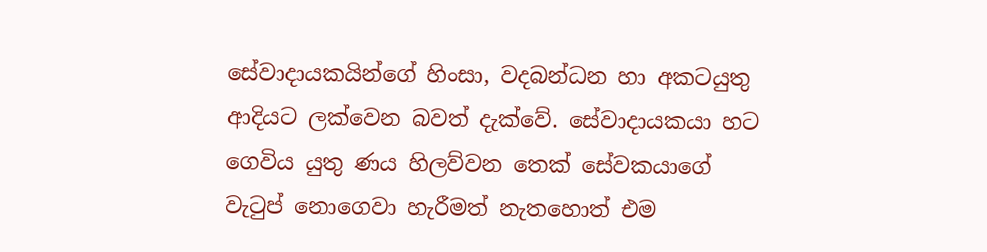සේවාදායකයින්ගේ හිංසා, වදබන්ධන හා අකටයුතු ආදියට ලක්වෙන බවත් දැක්වේ. සේවාදායකයා හට ගෙවිය යුතු ණය හිලව්වන තෙක් සේවකයාගේ වැටුප් නොගෙවා හැරීමත් නැතහොත් එම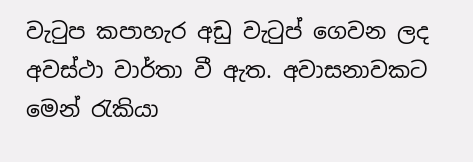වැටුප කපාහැර අඩු වැටුප් ගෙවන ලද අවස්ථා වාර්තා වී ඇත. අවාසනාවකට මෙන් රැකියා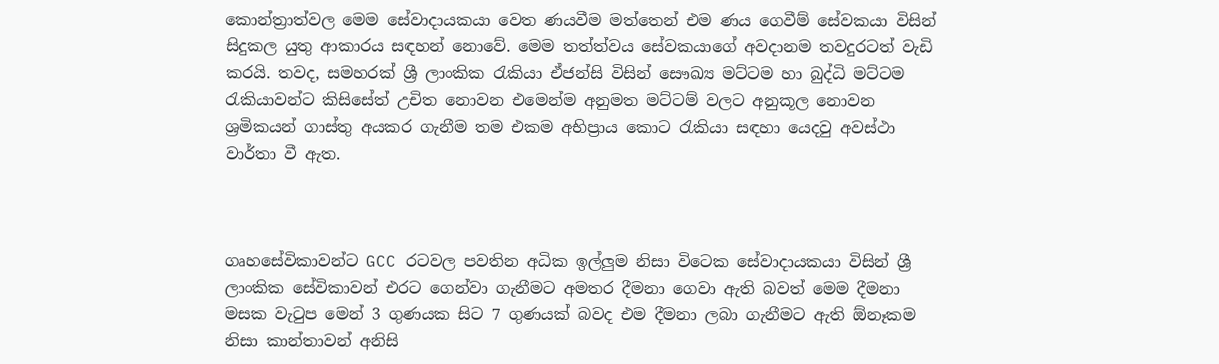කොන්ත්‍රාත්වල මෙම සේවාදායකයා වෙත ණයවීම මත්තෙන් එම ණය ගෙවීම් සේවකයා විසින් සිදුකල යුතු ආකාරය සඳහන් නොවේ. මෙම තත්ත්වය සේවකයාගේ අවදානම තවදුරටත් වැඩි කරයි. තවද, සමහරක් ශ්‍රී ලාංකික රැකියා ඒජන්සි විසින් සෞඛ්‍ය මට්ටම හා බුද්ධි මට්ටම රැකියාවන්ට කිසිසේත් උචිත නොවන එමෙන්ම අනුමත මට්ටම් වලට අනුකූල නොවන ශ්‍රමිකයන් ගාස්තු අයකර ගැනීම තම එකම අභිප්‍රාය කොට රැකියා සඳහා යෙදවු අවස්ථා වාර්තා වී ඇත.



ගෘහසේවිකාවන්ට GCC රටවල පවතින අධික ඉල්ලුම නිසා විටෙක සේවාදායකයා විසින් ශ්‍රී ලාංකික සේවිකාවන් එරට ගෙන්වා ගැනීමට අමතර දීමනා ගෙවා ඇති බවත් මෙම දීමනා මසක වැටුප මෙන් 3 ගුණයක සිට 7 ගුණයක් බවද එම දීමනා ලබා ගැනීමට ඇති ඕනෑකම නිසා කාන්තාවන් අනිසි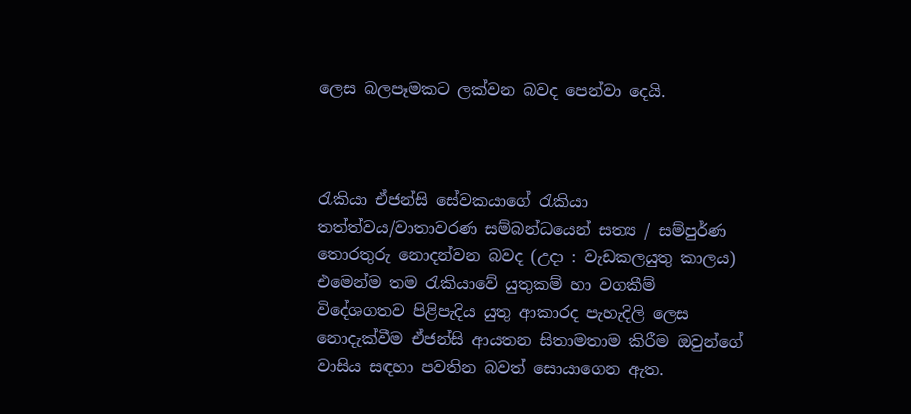ලෙස බලපෑමකට ලක්වන බවද පෙන්වා දෙයි.



රැකියා ඒජන්සි සේවකයාගේ රැකියා තත්ත්වය/වාතාවරණ සම්බන්ධයෙන් සත්‍ය / සම්පුර්ණ තොරතුරු නොදන්වන බවද (උදා : වැඩකලයුතු කාලය) එමෙන්ම තම රැකියාවේ යුතුකම් හා වගකීම් විදේශගතව පිළිපැදිය යුතු ආකාරද පැහැදිලි ලෙස නොදැක්වීම ඒජන්සි ආයතන සිතාමතාම කිරීම ඔවුන්ගේ වාසිය සඳහා පවතින බවත් සොයාගෙන ඇත.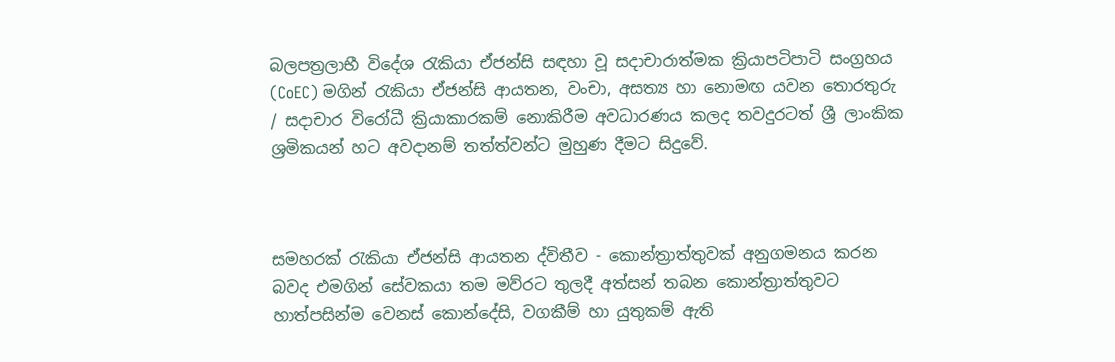බලපත්‍රලාභී විදේශ රැකියා ඒජන්සි සඳහා වූ සදාචාරාත්මක ක්‍රියාපටිපාටි සංග්‍රහය (CoEC) මගින් රැකියා ඒජන්සි ආයතන, වංචා, අසත්‍ය හා නොමඟ යවන තොරතුරු / සදාචාර විරෝධී ක්‍රියාකාරකම් නොකිරීම අවධාරණය කලද තවදුරටත් ශ්‍රී ලාංකික ශ්‍රමිකයන් හට අවදානම් තත්ත්වන්ට මුහුණ දීමට සිදුවේ.



සමහරක් රැකියා ඒජන්සි ආයතන ද්විතීව - කොන්ත්‍රාත්තුවක් අනුගමනය කරන බවද එමගින් සේවකයා තම මව්රට තුලදී අත්සන් තබන කොන්ත්‍රාත්තුවට හාත්පසින්ම වෙනස් කොන්දේසි, වගකීම් හා යුතුකම් ඇති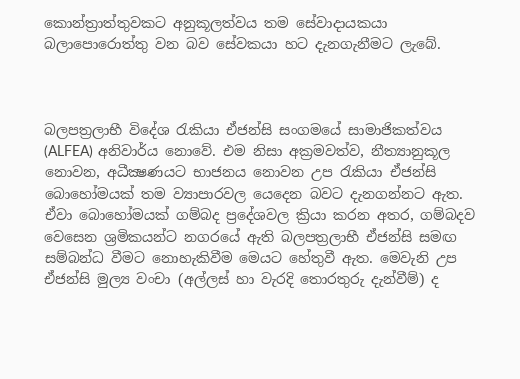කොන්ත්‍රාත්තුවකට අනුකූලත්වය තම සේවාදායකයා බලාපොරොත්තු වන බව සේවකයා හට දැනගැනීමට ලැබේ.



බලපත්‍රලාභී විදේශ රැකියා ඒජන්සි සංගමයේ සාමාජිකත්වය (ALFEA) අනිවාර්ය නොවේ. එම නිසා අක්‍රමවත්ව, නීත්‍යානුකූල නොවන, අධීක්‍ෂණයට භාජනය නොවන උප රැකියා ඒජන්සි බොහෝමයක් තම ව්‍යාපාරවල යෙදෙන බවට දැනගන්නට ඇත. ඒවා බොහෝමයක් ගම්බද ප්‍රදේශවල ක්‍රියා කරන අතර, ගම්බදව වෙසෙන ශ්‍රමිකයන්ට නගරයේ ඇති බලපත්‍රලාභී ඒජන්සි සමඟ සම්බන්ධ වීමට නොහැකිවීම මෙයට හේතුවී ඇත. මෙවැනි උප ඒජන්සි මුල්‍ය වංචා (අල්ලස් හා වැරදි තොරතුරු දැන්වීම්) ද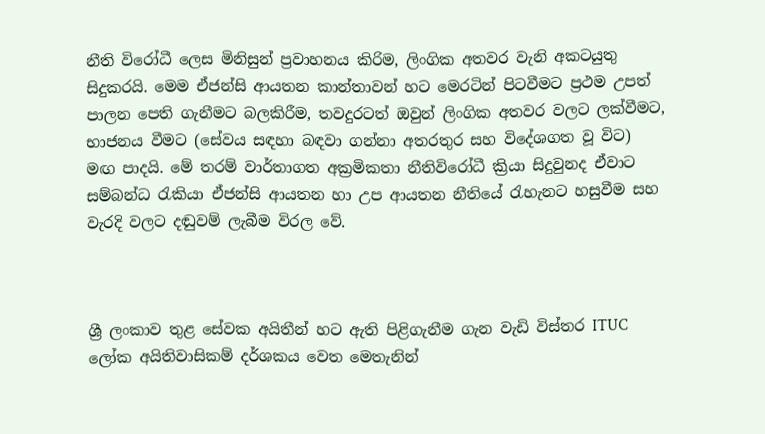නීති විරෝධී ලෙස මිනිසුන් ප්‍රවාහනය කිරිම, ලිංගික අතවර වැනි අකටයුතු සිදුකරයි. මෙම ඒජන්සි ආයතන කාන්තාවන් හට මෙරටින් පිටවීමට ප්‍රථම උපත් පාලන පෙති ගැනීමට බලකිරීම, තවදුරටත් ඔවුන් ලිංගික අතවර වලට ලක්වීමට, භාජනය වීමට (සේවය සඳහා බඳවා ගන්නා අතරතුර සහ විදේශගත වූ විට) මඟ පාදයි. මේ තරම් වාර්තාගත අක්‍රමිකතා නීතිවිරෝධී ක්‍රියා සිදුවුනද ඒවාට සම්බන්ධ රැකියා ඒජන්සි ආයතන හා උප ආයතන නීතියේ රැහැනට හසුවීම සහ වැරදි වලට දඬුවම් ලැබීම විරල වේ.



ශ්‍රී ලංකාව තුළ සේවක අයිතීන් හට ඇති පිළිගැනීම ගැන වැඩි විස්තර ITUC ලෝක අයිතිවාසිකම් දර්ශකය වෙත මෙතැනින්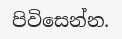පිවිසෙන්න.